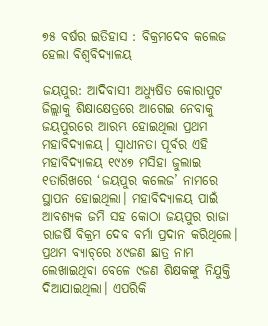୭୫ ବର୍ଷର ଇତିହାସ : ବିକ୍ରମଦେବ କଲେଜ ହେଲା ବିଶ୍ବବିଦ୍ୟାଳୟ

ଜୟପୁର: ଆଦିବାସୀ ଅଧ୍ୟୁଷିତ କୋରାପୁଟ ଜିଲ୍ଲାକୁ ଶିକ୍ଷାକ୍ଷେତ୍ରରେ ଆଗେଇ ନେବାକୁ ଜୟପୁରରେ ଆରମ୍ଭ ହୋଇଥିଲା ପ୍ରଥମ ମହାବିଦ୍ୟାଳୟ। ସ୍ବାଧୀନତା ପୂର୍ବର ଏହି ମହାବିଦ୍ୟାଳୟ ୧୯୪୭ ମସିହା ଜୁଲାଇ ୧ତାରିଖରେ ‘ଜୟପୁର କଲେଜ’ ନାମରେ ସ୍ଥାପନ ହୋଇଥିଲା। ମହାବିଦ୍ୟାଳୟ ପାଇଁ ଆବଶ୍ୟକ ଜମି ସହ କୋଠା ଜୟପୁର ରାଜା ରାଜର୍ଷି ବିକ୍ରମ ଦେବ ବର୍ମା ପ୍ରଦାନ କରିଥିଲେ। ପ୍ରଥମ‌ ବ୍ୟାଚ୍‌ରେ ୪୯ଜଣ ଛାତ୍ର ନାମ ଲେଖାଇଥିବା ବେଳେ ୯ଜଣ ଶିକ୍ଷକଙ୍କୁ ନିଯୁକ୍ତି ଦିଆଯାଇଥିଲା। ଏପରିକି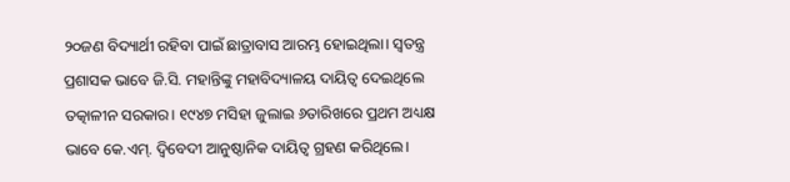୨୦ଜଣ ବିଦ୍ୟାର୍ଥୀ ରହିବା ପାଇଁ ଛାତ୍ରାବାସ ଆରମ୍ଭ ହୋଇଥିଲା। ସ୍ବତନ୍ତ୍ର ପ୍ରଶାସକ ଭାବେ ଜି.ସି. ମହାନ୍ତିଙ୍କୁ ମହାବିଦ୍ୟାଳୟ ଦାୟିତ୍ବ ଦେଇଥିଲେ ତତ୍କାଳୀନ ସରକାର। ୧୯୪୭ ମସିହା ଜୁଲାଇ ୬ତାରିଖରେ ପ୍ରଥମ ଅଧ୍ୟକ୍ଷ ଭାବେ କେ.ଏମ୍‌. ଦ୍ବିବେଦୀ ଆନୁଷ୍ଠାନିକ ଦାୟିତ୍ବ ଗ୍ରହଣ କରିଥିଲେ।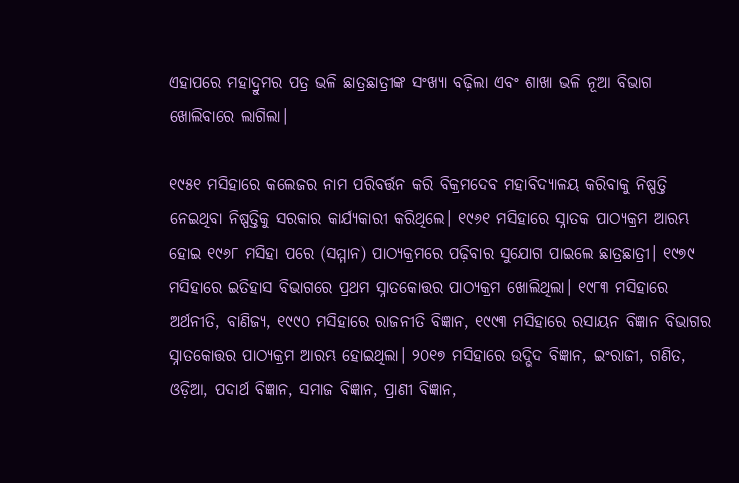ଏହାପରେ ମହାଦ୍ରୁମର ପତ୍ର ଭଳି ଛାତ୍ରଛାତ୍ରୀଙ୍କ ସଂଖ୍ୟା ବଢ଼ିଲା ଏବଂ ଶାଖା ଭଳି ନୂଆ ବିଭାଗ ଖୋଲିବାରେ ଲାଗିଲା।

୧୯୫୧ ମସିହାରେ କଲେଜର ନାମ ପରିବର୍ତ୍ତନ କରି ବିକ୍ରମଦେବ ମହାବିଦ୍ୟାଳୟ କରିବାକୁ ନିଷ୍ପତ୍ତି ନେଇଥିବା ନିଷ୍ପତ୍ତିକୁ ସରକାର କାର୍ଯ୍ୟକାରୀ କରିଥିଲେ। ୧୯୬୧ ମସିହାରେ ସ୍ନାତକ ପାଠ୍ୟକ୍ରମ ଆରମ୍ଭ ହୋଇ ୧୯୬୮ ମସିହା ପରେ (ସମ୍ମାନ) ପାଠ୍ୟକ୍ରମରେ ପଢ଼ିବାର ସୁଯୋଗ ପାଇଲେ ଛାତ୍ରଛାତ୍ରୀ। ୧୯୭୯ ମସିହାରେ ଇତିହାସ ବିଭାଗରେ ପ୍ରଥମ ସ୍ନାତକୋତ୍ତର ପାଠ୍ୟକ୍ରମ ଖୋଲିଥିଲା। ୧୯୮୩ ମସିହାରେ ଅର୍ଥନୀତି, ବାଣିଜ୍ୟ, ୧୯୯୦ ମସିହାରେ ରାଜନୀତି ବିଜ୍ଞାନ, ୧୯୯୩ ମସିହାରେ ରସାୟନ ବିଜ୍ଞାନ ବିଭାଗର ସ୍ନାତକୋତ୍ତର ପାଠ୍ୟକ୍ରମ ଆରମ୍ଭ ହୋଇଥିଲା। ୨୦୧୭ ମସିହାରେ ଉଦ୍ଭିଦ ବିଜ୍ଞାନ, ଇଂରାଜୀ, ଗଣିତ, ଓଡ଼ିଆ, ପଦାର୍ଥ ବିଜ୍ଞାନ, ସମାଜ ବିଜ୍ଞାନ, ପ୍ରାଣୀ ବିଜ୍ଞାନ,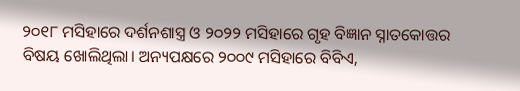୨୦୧୮ ମସିହାରେ ଦର୍ଶନଶାସ୍ତ୍ର ଓ ୨୦୨୨ ମସିହାରେ ଗୃହ ବିଜ୍ଞାନ ସ୍ନାତକୋତ୍ତର ବିଷୟ ଖୋଲିଥିଲା। ଅନ୍ୟପକ୍ଷରେ ୨୦୦୯ ମସିହାରେ ବିବିଏ,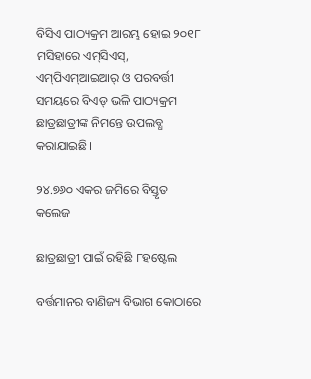ବିସିଏ ପାଠ୍ୟକ୍ରମ ଆରମ୍ଭ ହୋଇ ୨୦୧୮ ମସିହାରେ ଏମ୍‌ସିଏସ୍, ଏମ୍‌ପିଏମ୍‌ଆଇଆର୍‌ ଓ ପରବର୍ତ୍ତୀ ସମୟରେ ବିଏଡ୍‌ ଭଳି ପାଠ୍ୟକ୍ରମ ଛାତ୍ରଛାତ୍ରୀଙ୍କ ନିମନ୍ତେ ଉପଲବ୍ଧ କରାଯାଇଛି।

୨୪.୭୬୦ ଏକର ଜମିରେ ବିସ୍ତୃତ କଲେଜ

ଛାତ୍ରଛାତ୍ରୀ ପାଇଁ ରହିଛି ୮ହଷ୍ଟେଲ

ବର୍ତ୍ତମାନର ବାଣିଜ୍ୟ ବିଭାଗ କୋଠାରେ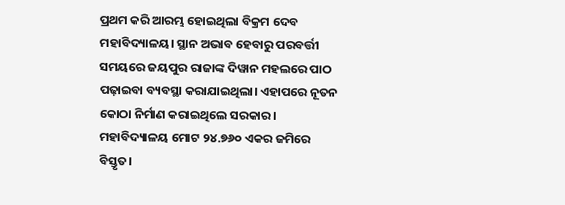ପ୍ରଥମ କରି ଆରମ୍ଭ ହୋଇଥିଲା ବିକ୍ରମ ଦେବ ମହାବିଦ୍ୟାଳୟ। ସ୍ଥାନ ଅଭାବ ହେବାରୁ ପରବର୍ତ୍ତୀ ସମୟରେ ଜୟପୁର ରାଜାଙ୍କ ଦିୱାନ ମହଲରେ ପାଠ ପଢ଼ାଇବା ବ୍ୟବସ୍ଥା କରାଯାଇଥିଲା। ଏହାପରେ ନୂତନ‌ କୋଠା ନିର୍ମାଣ କରାଇଥିଲେ ସରକାର। ମହାବିଦ୍ୟାଳୟ ମୋଟ ୨୪.୭୬୦ ଏକର ଜମିରେ ବିସ୍ତୃତ।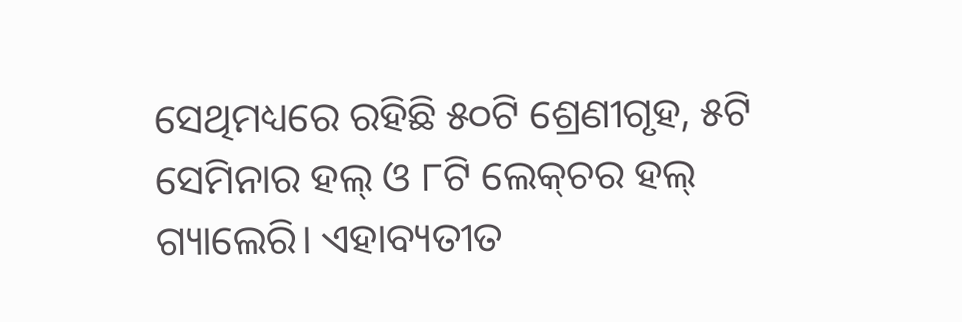ସେଥିମଧ୍ୟରେ ରହିଛି ୫୦ଟି ଶ୍ରେଣୀଗୃହ, ୫ଟି ସେମିନାର ହଲ୍ ଓ ୮ଟି ଲେକ୍‌ଚର ହଲ୍ ଗ୍ୟାଲେରି। ଏହାବ୍ୟତୀତ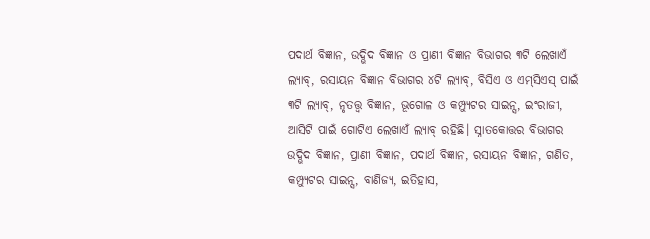ପଦାର୍ଥ ବିଜ୍ଞାନ, ଉଦ୍ଭିଦ ବିଜ୍ଞାନ ଓ ପ୍ରାଣୀ ବିଜ୍ଞାନ ବିଭାଗର ୩ଟି ଲେଖାଏଁ ଲ୍ୟାବ୍‌, ରସାୟନ ବିଜ୍ଞାନ ବିଭାଗର ୪ଟି ଲ୍ୟାବ୍‌, ବିସିଏ ଓ ଏମ୍‌ସିଏସ୍‌ ପାଇଁ ୩ଟି ଲ୍ୟାବ୍‌, ନୃତତ୍ତ୍ବ ବିଜ୍ଞାନ, ଭୂଗ‌ୋଳ ଓ କମ୍ପ୍ୟୁଟର ସାଇନ୍ସ, ଇଂରାଜୀ, ଆସିଟି ପାଇଁ ଗୋଟିଏ ଲେଖାଏଁ ଲ୍ୟାବ୍‌ ରହିଛି। ସ୍ନାତକୋତ୍ତର ବିଭାଗର ଉଦ୍ଭିଦ ବିଜ୍ଞାନ, ପ୍ରାଣୀ ବିଜ୍ଞାନ, ପଦାର୍ଥ ବିଜ୍ଞାନ, ରସାୟନ ବିଜ୍ଞାନ, ଗଣିତ, କମ୍ପ୍ୟୁଟର ସାଇନ୍ସ, ବାଣିଜ୍ୟ, ଇତିହାସ,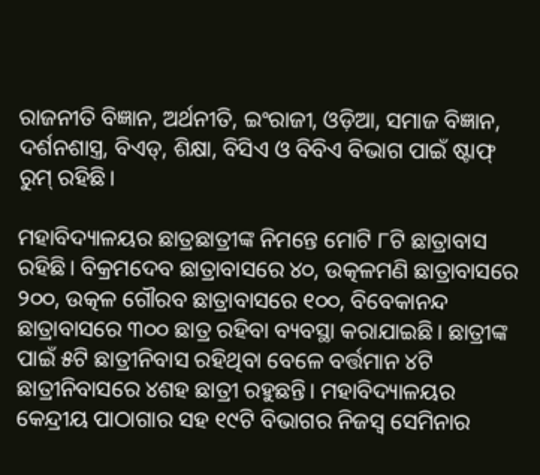ରାଜନୀତି ବିଜ୍ଞାନ, ଅର୍ଥନୀତି, ଇଂରାଜୀ, ଓଡ଼ିଆ, ସମାଜ ବିଜ୍ଞାନ, ଦର୍ଶନଶାସ୍ତ୍ର, ବିଏଡ୍‌, ଶିକ୍ଷା, ବିସିଏ ଓ ବିବିଏ ବିଭାଗ ପାଇଁ ଷ୍ଟାଫ୍‌ ରୁମ୍‌ ରହିଛି।

ମହାବିଦ୍ୟାଳୟର ଛାତ୍ରଛାତ୍ରୀଙ୍କ ନିମନ୍ତେ ମୋଟି ୮ଟି ଛାତ୍ରାବାସ ରହିଛି। ବିକ୍ରମଦେବ ଛାତ୍ରାବାସରେ ୪୦, ଉତ୍କଳମଣି ଛାତ୍ରାବାସରେ ୨୦୦, ଉତ୍କଳ ଗୌରବ ଛାତ୍ରାବାସରେ ୧୦୦, ବିବେକାନନ୍ଦ ଛାତ୍ରାବାସରେ ୩୦୦ ଛାତ୍ର ରହିବା ବ୍ୟବସ୍ଥା କରାଯାଇଛି। ଛାତ୍ରୀଙ୍କ ପାଇଁ ୫ଟି ଛାତ୍ରୀନିବାସ ରହିଥିବା ବେଳେ ବର୍ତ୍ତମାନ ୪ଟି ଛାତ୍ରୀନିବାସରେ ୪ଶହ ଛାତ୍ରୀ ରହୁଛନ୍ତି। ମହାବିଦ୍ୟାଳୟର କେନ୍ଦ୍ରୀୟ ପାଠାଗାର ସହ ୧୯ଟି ବିଭାଗର ନିଜସ୍ବ ସେମିନାର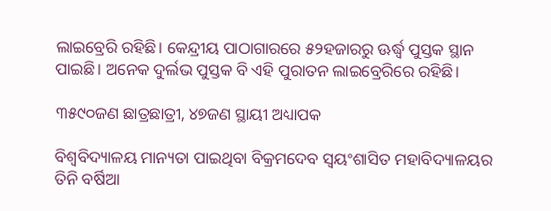ଲାଇବ୍ରେରି ରହିଛି। କେନ୍ଦ୍ରୀୟ ପାଠାଗାରରେ ୫୨ହଜାରରୁ ଊର୍ଦ୍ଧ୍ବ ପୁସ୍ତକ ସ୍ଥାନ ପାଇଛି। ଅନେକ ଦୁର୍ଲଭ ପୁସ୍ତକ ବି ଏହି ପୁରାତନ ଲାଇବ୍ରେରିରେ ରହିଛି।

୩୫୯୦ଜଣ ଛାତ୍ରଛାତ୍ରୀ, ୪୭ଜଣ ସ୍ଥାୟୀ ଅଧ୍ୟାପକ

ବିଶ୍ବବିଦ୍ୟାଳୟ ମାନ୍ୟତା ପାଇଥିବା ବିକ୍ରମଦେବ ସ୍ବୟଂଶାସିତ ମହାବିଦ୍ୟାଳୟର ତିନି ବର୍ଷିଆ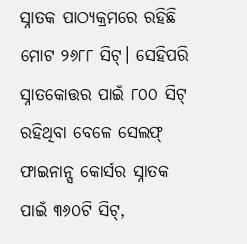ସ୍ନାତକ ପାଠ୍ୟକ୍ରମରେ ରହିଛି ମୋଟ ୨୬୮୮ ସିଟ୍। ସେହିପରି ସ୍ନାତକୋତ୍ତର ପାଇଁ ୮୦୦ ସିଟ୍ ରହିଥିବା ବେଳେ ସେଲଫ୍ ଫାଇନାନ୍ସ କୋର୍ସର ସ୍ନାତକ ପାଇଁ ୩୬୦ଟି ସିଟ୍‌,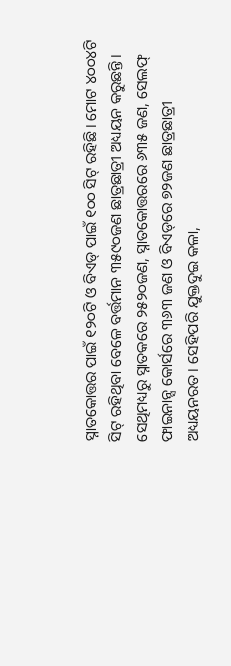ସ୍ନାତକୋତ୍ତର ପାଇଁ ୧୨୦ଟି ଓ ବିଏଡ୍‌ ପାଇଁ ୧୦୦ ସିଟ୍ ରହିଛି। ମୋଟ ୪୦୦୪ଟି ସିଟ୍ ରହିଥିବା ବ‌େଳେ ବର୍ତ୍ତମାନ ୩୫୯୦ଜଣ ଛାତ୍ରଛାତ୍ରୀ ଅଧ୍ୟୟନ କରୁଛନ୍ତି। ସେଥିମଧ୍ୟରୁ ସ୍ନାତକରେ ୨୫୨୦ଜଣ, ସ୍ନାତକୋତ୍ତରରେ ୬୩୫ ଜଣ, ସେଲଫ୍‌ ଫାଇନାନ୍ସ କୋର୍ସରେ ୩୬୩ ଜଣ ଓ ବିଏଡ୍‌ରେ ୭୨ଜଣ ଛାତ୍ରଛାତ୍ରୀ ଅଧ୍ୟୟନରତ। ସେହିପରି ଯୁକ୍ତଦୁଇ କଳା,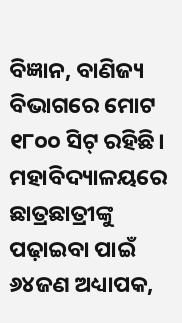ବିଜ୍ଞାନ, ବାଣିଜ୍ୟ ବିଭାଗରେ ମୋଟ ୧୮୦୦ ସିଟ୍‌ ରହିଛି। ମହାବିଦ୍ୟାଳୟରେ ଛାତ୍ରଛାତ୍ରୀଙ୍କୁ ପଢ଼ାଇବା ପାଇଁ ୬୪ଜଣ ଅଧ୍ୟାପକ,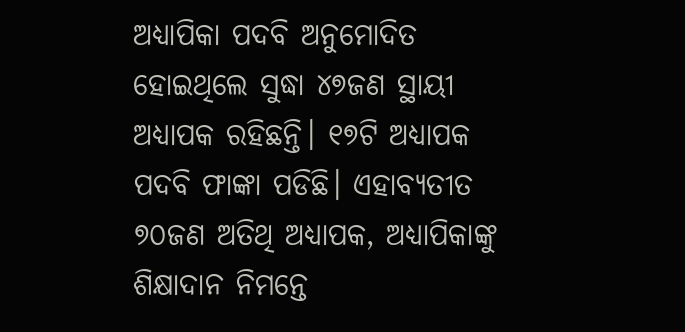ଅଧ୍ୟାପିକା ପଦବି ଅନୁମୋଦିତ ହୋଇଥିଲେ ସୁଦ୍ଧା ୪୭ଜଣ ସ୍ଥାୟୀ ଅଧ୍ୟାପକ ରହିଛନ୍ତି। ୧୭ଟି ଅଧ୍ୟାପକ ପଦବି ଫାଙ୍କା ପଡିଛି। ଏହାବ୍ୟତୀତ ୭୦ଜଣ ଅତିଥି ଅଧ୍ୟାପକ, ଅଧ୍ୟାପିକାଙ୍କୁ ଶିକ୍ଷାଦାନ ନିମନ୍ତେ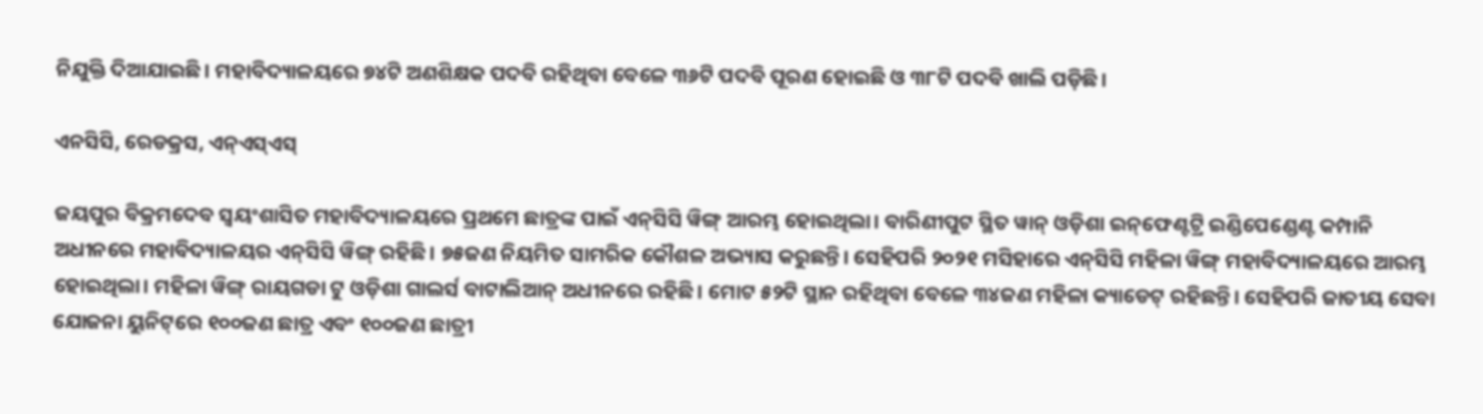ନିଯୁକ୍ତି ଦିଆଯାଇଛି। ମହାବିଦ୍ୟାଳୟରେ ୭୪ଟି ଅଣଶିକ୍ଷକ ପଦବି ରହିଥିବା ବେଳେ ୩୬ଟି ପଦବି ପୂରଣ ହୋଇଛି ଓ ୩୮ଟି ପଦବି ଖାଲି ପଡ଼ିଛି।

ଏନସିସି, ରେଡକ୍ରସ, ଏନ୍‌ଏସ୍‌ଏସ୍‌

ଜୟପୁର ବିକ୍ରମଦେବ ସ୍ବୟଂଶାସିତ ମହାବିଦ୍ୟାଳୟରେ ପ୍ରଥମେ ଛାତ୍ରଙ୍କ ପାଇଁ ଏନ୍‌ସିସି ୱିଙ୍ଗ୍‌ ଆରମ୍ଭ ହୋଇଥିଲା। ବାରିଣୀପୁଟ ସ୍ଥିତ ୱାନ୍‌ ଓଡ଼ିଶା ଇନ୍‌ଫେଣ୍ଟଟ୍ରି ଇଣ୍ଡିପେ‌ଣ୍ଡେଣ୍ଟ କମ୍ପାନି ଅଧୀନରେ ମହାବିଦ୍ୟାଳୟର ଏନ୍‌ସିସି ୱିଙ୍ଗ୍‌ ରହିଛି। ୭୫ଜଣ ନିୟମିତ ସାମରିକ କୌଶଳ ଅଭ୍ୟାସ କରୁଛନ୍ତି। ସେହିପରି ୨୦୨୧ ମସିହାରେ ଏନ୍‌ସିସି ମହିଳା ୱିଙ୍ଗ୍‌ ମହାବିଦ୍ୟାଳୟରେ ଆରମ୍ଭ ହୋଇଥିଲା। ମହିଳା ୱିଙ୍ଗ୍‌ ରାୟଗଡା ଟୁ ଓଡ଼ିଶା ଗାଲର୍ସ ବାଟାଲିଆନ୍‌ ଅଧୀନରେ ରହିଛି। ମୋଟ ୫୨ଟି ସ୍ଥାନ ରହିଥିବା ବେଳେ ୩୪ଜଣ ମହିଳା କ୍ୟାଡେଟ୍‌ ରହିଛନ୍ତି। ସେହିପରି ଜାତୀୟ ସେବା ଯୋଜନା ୟୁନିଟ୍‌ରେ ୧୦୦ଜଣ ଛାତ୍ର ଏବଂ ୧୦୦ଜଣ ଛାତ୍ରୀ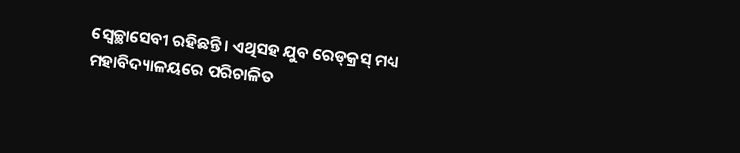ସ୍ବେଚ୍ଛାସେବୀ ରହିଛନ୍ତି। ଏଥିସହ ଯୁବ ରେଡ୍‌କ୍ରସ୍‌ ମଧ୍ୟ ମହାବିଦ୍ୟାଳୟରେ ପରିଚାଳିତ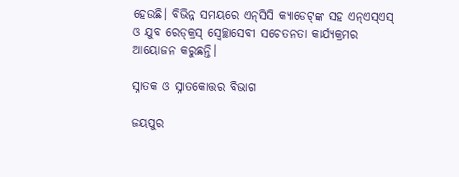ହେଉଛି। ବିଭିନ୍ନ ସମୟରେ ଏନ୍‌ସିସି କ୍ୟାଡେଟ୍‌ଙ୍କ ସହ ଏନ୍‌ଏସ୍‌ଏସ୍‌ ଓ ଯୁବ ରେଡ୍‌କ୍ରସ୍‌ ସ୍ବେଚ୍ଛାସେବୀ ସଚେତନତା କାର୍ଯ୍ୟକ୍ରମର ଆୟୋଜନ କରୁଛନ୍ତି।

ସ୍ନାତକ ଓ ସ୍ନାତକୋତ୍ତର ବିଭାଗ

ଜୟପୁର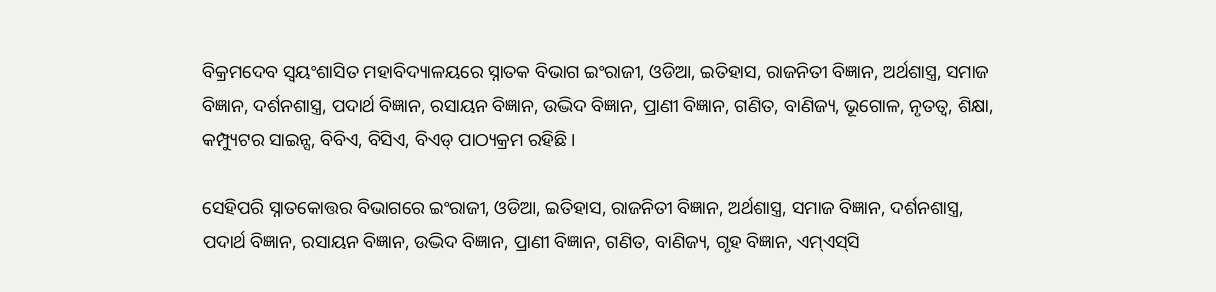ବିକ୍ରମଦେବ ସ୍ବୟଂଶାସିତ ମହାବିଦ୍ୟାଳୟରେ ସ୍ନାତକ ବିଭାଗ ଇଂରାଜୀ, ଓଡିଆ, ଇତିହାସ, ରାଜନିତୀ ବିଜ୍ଞାନ, ଅର୍ଥଶାସ୍ତ୍ର, ସମାଜ ବିଜ୍ଞାନ, ଦର୍ଶନଶାସ୍ତ୍ର, ପଦାର୍ଥ ବିଜ୍ଞାନ, ରସାୟନ ବିଜ୍ଞାନ, ଉଦ୍ଭିଦ ବିଜ୍ଞାନ, ପ୍ରାଣୀ ବିଜ୍ଞାନ, ଗଣିତ, ବାଣିଜ୍ୟ, ଭୂଗୋଳ, ନୃତତ୍ବ, ଶିକ୍ଷା, କମ୍ପ୍ୟୁଟର ସାଇନ୍ସ, ବିବିଏ, ବିସିଏ, ବିଏଡ୍‌ ପାଠ୍ୟକ୍ରମ ରହିଛି।

ସେହିପରି ସ୍ନାତକୋତ୍ତର ବିଭାଗରେ ଇଂରାଜୀ, ଓଡିଆ, ଇତିହାସ, ରାଜନିତୀ ବିଜ୍ଞାନ, ଅର୍ଥଶାସ୍ତ୍ର, ସମାଜ ବିଜ୍ଞାନ, ଦର୍ଶନଶାସ୍ତ୍ର, ପଦାର୍ଥ ବିଜ୍ଞାନ, ରସାୟନ ବିଜ୍ଞାନ, ଉଦ୍ଭିଦ ବିଜ୍ଞାନ, ପ୍ରାଣୀ ବିଜ୍ଞାନ, ଗଣିତ, ବାଣିଜ୍ୟ, ଗୃହ ବିଜ୍ଞାନ, ଏମ୍‌ଏସ୍‌ସି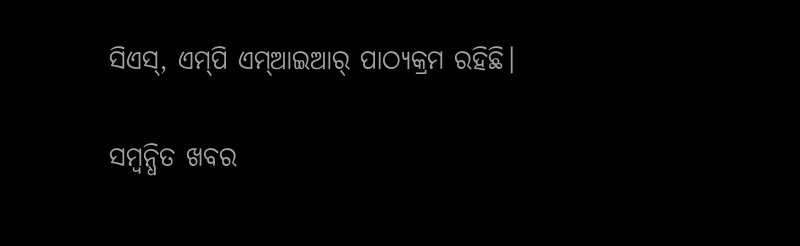ସିଏସ୍‌, ଏମ୍‌ପି ଏମ୍‌ଆଇଆର୍‌ ପାଠ୍ୟକ୍ରମ ରହିଛି।

ସମ୍ବନ୍ଧିତ ଖବର